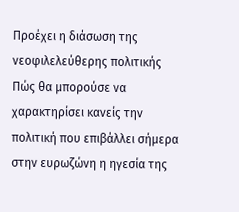Προέχει η διάσωση της νεοφιλελεύθερης πολιτικής
Πώς θα μπορούσε να χαρακτηρίσει κανείς την πολιτική που επιβάλλει σήμερα στην ευρωζώνη η ηγεσία της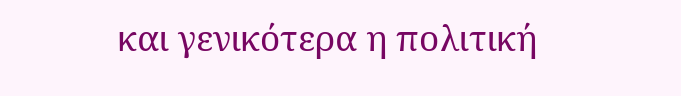και γενικότερα η πολιτική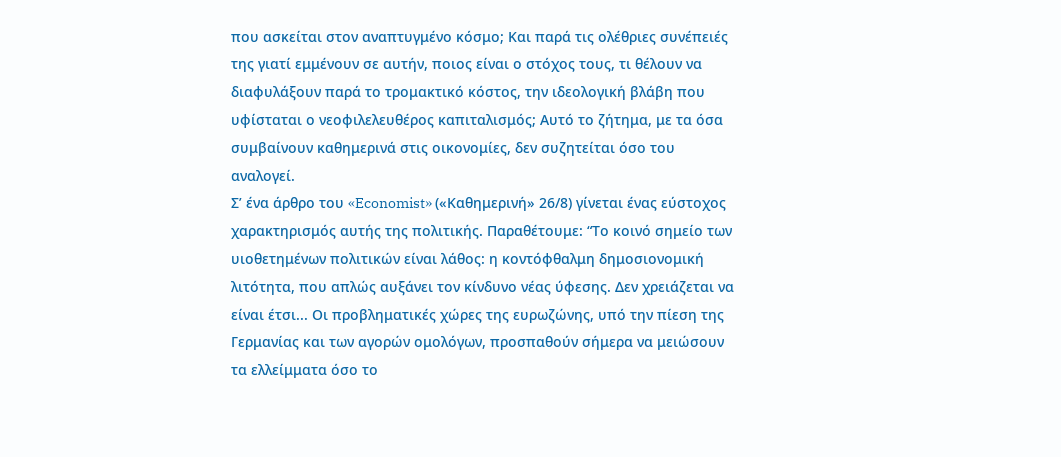που ασκείται στον αναπτυγμένο κόσμο; Και παρά τις ολέθριες συνέπειές της γιατί εμμένουν σε αυτήν, ποιος είναι ο στόχος τους, τι θέλουν να διαφυλάξουν παρά το τρομακτικό κόστος, την ιδεολογική βλάβη που υφίσταται ο νεοφιλελευθέρος καπιταλισμός; Αυτό το ζήτημα, με τα όσα συμβαίνουν καθημερινά στις οικονομίες, δεν συζητείται όσο του αναλογεί.
Σ’ ένα άρθρο του «Economist» («Καθημερινή» 26/8) γίνεται ένας εύστοχος χαρακτηρισμός αυτής της πολιτικής. Παραθέτουμε: “Το κοινό σημείο των υιοθετημένων πολιτικών είναι λάθος: η κοντόφθαλμη δημοσιονομική λιτότητα, που απλώς αυξάνει τον κίνδυνο νέας ύφεσης. Δεν χρειάζεται να είναι έτσι... Οι προβληματικές χώρες της ευρωζώνης, υπό την πίεση της Γερμανίας και των αγορών ομολόγων, προσπαθούν σήμερα να μειώσουν τα ελλείμματα όσο το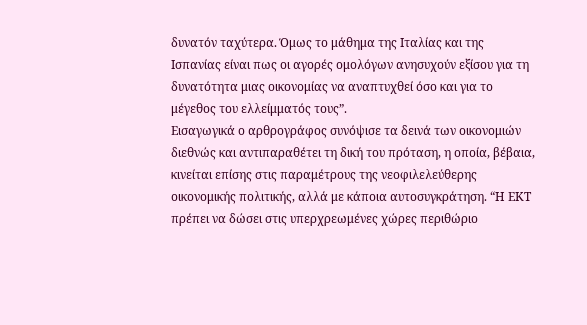δυνατόν ταχύτερα. Όμως το μάθημα της Ιταλίας και της Ισπανίας είναι πως οι αγορές ομολόγων ανησυχούν εξίσου για τη δυνατότητα μιας οικονομίας να αναπτυχθεί όσο και για το μέγεθος του ελλείμματός τους”.
Εισαγωγικά ο αρθρογράφος συνόψισε τα δεινά των οικονομιών διεθνώς και αντιπαραθέτει τη δική του πρόταση, η οποία, βέβαια, κινείται επίσης στις παραμέτρους της νεοφιλελεύθερης οικονομικής πολιτικής, αλλά με κάποια αυτοσυγκράτηση. “Η ΕΚΤ πρέπει να δώσει στις υπερχρεωμένες χώρες περιθώριο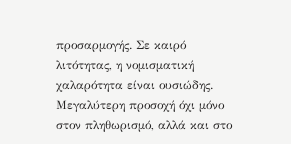προσαρμογής. Σε καιρό λιτότητας, η νομισματική χαλαρότητα είναι ουσιώδης. Μεγαλύτερη προσοχή όχι μόνο στον πληθωρισμό, αλλά και στο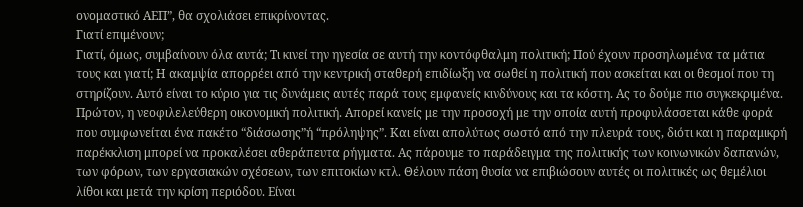ονομαστικό ΑΕΠ”, θα σχολιάσει επικρίνοντας.
Γιατί επιμένουν;
Γιατί, όμως, συμβαίνουν όλα αυτά; Τι κινεί την ηγεσία σε αυτή την κοντόφθαλμη πολιτική; Πού έχουν προσηλωμένα τα μάτια τους και γιατί; Η ακαμψία απορρέει από την κεντρική σταθερή επιδίωξη να σωθεί η πολιτική που ασκείται και οι θεσμοί που τη στηρίζουν. Αυτό είναι το κύριο για τις δυνάμεις αυτές παρά τους εμφανείς κινδύνους και τα κόστη. Ας το δούμε πιο συγκεκριμένα.
Πρώτον, η νεοφιλελεύθερη οικονομική πολιτική. Απορεί κανείς με την προσοχή με την οποία αυτή προφυλάσσεται κάθε φορά που συμφωνείται ένα πακέτο “διάσωσης”ή “πρόληψης”. Και είναι απολύτως σωστό από την πλευρά τους, διότι και η παραμικρή παρέκκλιση μπορεί να προκαλέσει αθεράπευτα ρήγματα. Ας πάρουμε το παράδειγμα της πολιτικής των κοινωνικών δαπανών, των φόρων, των εργασιακών σχέσεων, των επιτοκίων κτλ. Θέλουν πάση θυσία να επιβιώσουν αυτές οι πολιτικές ως θεμέλιοι λίθοι και μετά την κρίση περιόδου. Είναι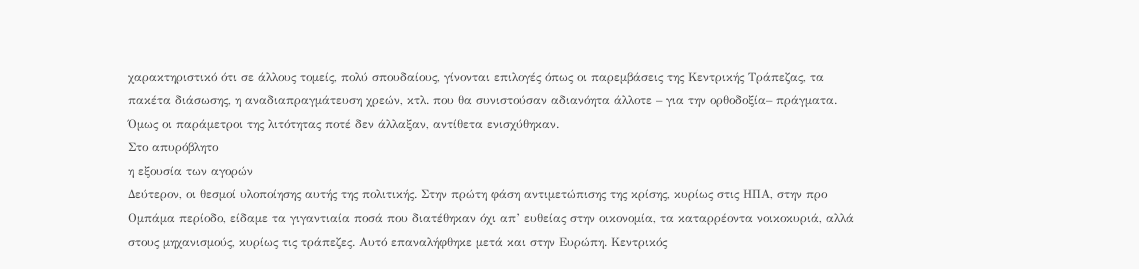χαρακτηριστικό ότι σε άλλους τομείς, πολύ σπουδαίους, γίνονται επιλογές όπως οι παρεμβάσεις της Κεντρικής Τράπεζας, τα πακέτα διάσωσης, η αναδιαπραγμάτευση χρεών, κτλ. που θα συνιστούσαν αδιανόητα άλλοτε – για την ορθοδοξία– πράγματα. Όμως οι παράμετροι της λιτότητας ποτέ δεν άλλαξαν, αντίθετα ενισχύθηκαν.
Στο απυρόβλητο
η εξουσία των αγορών
Δεύτερον, οι θεσμοί υλοποίησης αυτής της πολιτικής. Στην πρώτη φάση αντιμετώπισης της κρίσης, κυρίως στις ΗΠΑ, στην προ Ομπάμα περίοδο, είδαμε τα γιγαντιαία ποσά που διατέθηκαν όχι απ’ ευθείας στην οικονομία, τα καταρρέοντα νοικοκυριά, αλλά στους μηχανισμούς, κυρίως τις τράπεζες. Αυτό επαναλήφθηκε μετά και στην Ευρώπη. Κεντρικός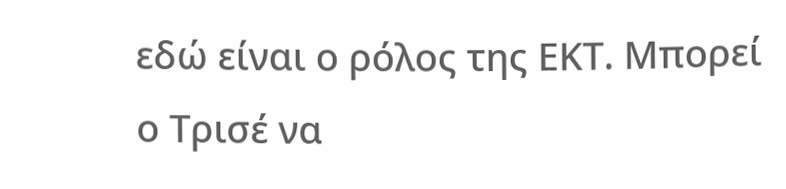εδώ είναι ο ρόλος της ΕΚΤ. Μπορεί ο Τρισέ να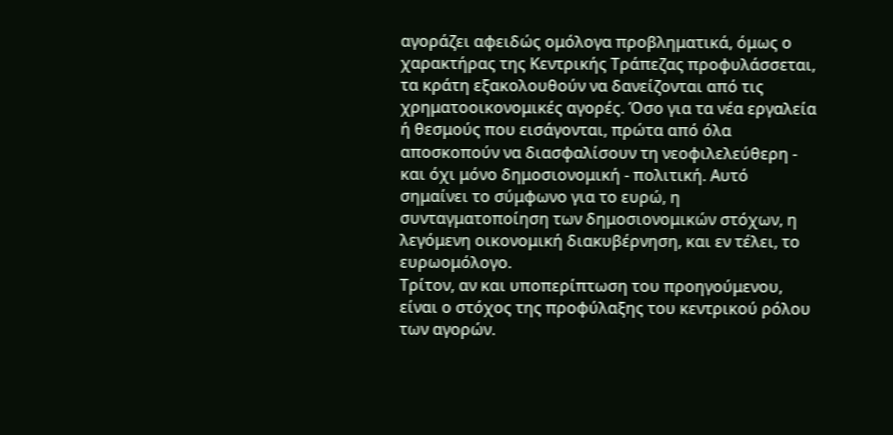αγοράζει αφειδώς ομόλογα προβληματικά, όμως ο χαρακτήρας της Κεντρικής Τράπεζας προφυλάσσεται, τα κράτη εξακολουθούν να δανείζονται από τις χρηματοοικονομικές αγορές. Όσο για τα νέα εργαλεία ή θεσμούς που εισάγονται, πρώτα από όλα αποσκοπούν να διασφαλίσουν τη νεοφιλελεύθερη - και όχι μόνο δημοσιονομική - πολιτική. Αυτό σημαίνει το σύμφωνο για το ευρώ, η συνταγματοποίηση των δημοσιονομικών στόχων, η λεγόμενη οικονομική διακυβέρνηση, και εν τέλει, το ευρωομόλογο.
Τρίτον, αν και υποπερίπτωση του προηγούμενου, είναι ο στόχος της προφύλαξης του κεντρικού ρόλου των αγορών.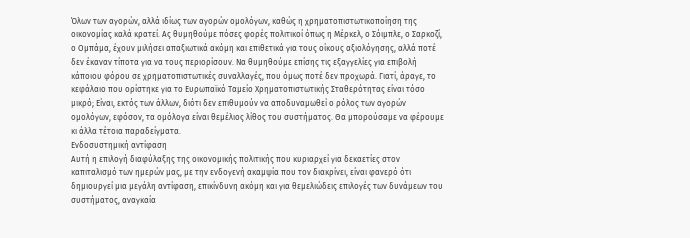Όλων των αγορών, αλλά ιδίως των αγορών ομολόγων, καθώς η χρηματοπιστωτικοποίηση της οικονομίας καλά κρατεί. Ας θυμηθούμε πόσες φορές πολιτικοί όπως η Μέρκελ, ο Σόιμπλε, ο Σαρκοζί, ο Ομπάμα, έχουν μιλήσει απαξιωτικά ακόμη και επιθετικά για τους οίκους αξιολόγησης, αλλά ποτέ δεν έκαναν τίποτα για να τους περιορίσουν. Να θυμηθούμε επίσης τις εξαγγελίες για επιβολή κάποιου φόρου σε χρηματοπιστωτικές συναλλαγές, που όμως ποτέ δεν προχωρά. Γιατί, άραγε, το κεφάλαιο που ορίστηκε για το Ευρωπαϊκό Ταμείο Χρηματοπιστωτικής Σταθερότητας είναι τόσο μικρό; Είναι, εκτός των άλλων, διότι δεν επιθυμούν να αποδυναμωθεί ο ρόλος των αγορών ομολόγων, εφόσον, τα ομόλογα είναι θεμέλιος λίθος του συστήματος. Θα μπορούσαμε να φέρουμε κι άλλα τέτοια παραδείγματα.
Ενδοσυστημική αντίφαση
Αυτή η επιλογή διαφύλαξης της οικονομικής πολιτικής που κυριαρχεί για δεκαετίες στον καπιταλισμό των ημερών μας, με την ενδογενή ακαμψία που τον διακρίνει, είναι φανερό ότι δημιουργεί μια μεγάλη αντίφαση, επικίνδυνη ακόμη και για θεμελιώδεις επιλογές των δυνάμεων του συστήματος, αναγκαία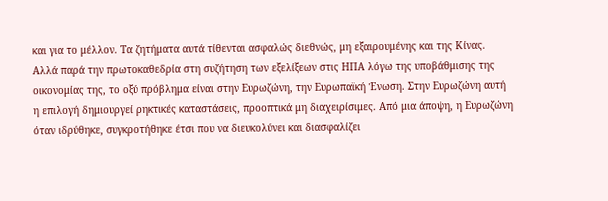και για το μέλλον. Τα ζητήματα αυτά τίθενται ασφαλώς διεθνώς, μη εξαιρουμένης και της Κίνας. Αλλά παρά την πρωτοκαθεδρία στη συζήτηση των εξελίξεων στις ΗΠΑ λόγω της υποβάθμισης της οικονομίας της, το οξύ πρόβλημα είναι στην Ευρωζώνη, την Ευρωπαϊκή Ένωση. Στην Ευρωζώνη αυτή η επιλογή δημιουργεί ρηκτικές καταστάσεις, προοπτικά μη διαχειρίσιμες. Από μια άποψη, η Ευρωζώνη όταν ιδρύθηκε, συγκροτήθηκε έτσι που να διευκολύνει και διασφαλίζει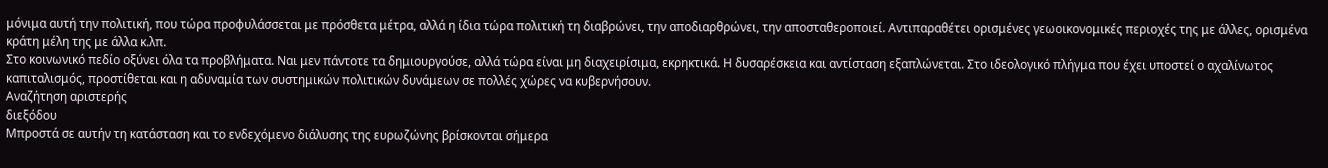μόνιμα αυτή την πολιτική, που τώρα προφυλάσσεται με πρόσθετα μέτρα, αλλά η ίδια τώρα πολιτική τη διαβρώνει, την αποδιαρθρώνει, την αποσταθεροποιεί. Αντιπαραθέτει ορισμένες γεωοικονομικές περιοχές της με άλλες, ορισμένα κράτη μέλη της με άλλα κ.λπ.
Στο κοινωνικό πεδίο οξύνει όλα τα προβλήματα. Ναι μεν πάντοτε τα δημιουργούσε, αλλά τώρα είναι μη διαχειρίσιμα, εκρηκτικά. Η δυσαρέσκεια και αντίσταση εξαπλώνεται. Στο ιδεολογικό πλήγμα που έχει υποστεί ο αχαλίνωτος καπιταλισμός, προστίθεται και η αδυναμία των συστημικών πολιτικών δυνάμεων σε πολλές χώρες να κυβερνήσουν.
Αναζήτηση αριστερής
διεξόδου
Μπροστά σε αυτήν τη κατάσταση και το ενδεχόμενο διάλυσης της ευρωζώνης βρίσκονται σήμερα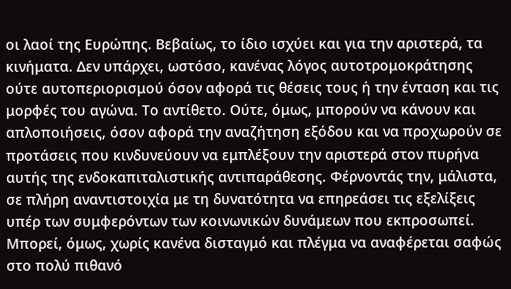οι λαοί της Ευρώπης. Βεβαίως, το ίδιο ισχύει και για την αριστερά, τα κινήματα. Δεν υπάρχει, ωστόσο, κανένας λόγος αυτοτρομοκράτησης ούτε αυτοπεριορισμού όσον αφορά τις θέσεις τους ή την ένταση και τις μορφές του αγώνα. Το αντίθετο. Ούτε, όμως, μπορούν να κάνουν και απλοποιήσεις, όσον αφορά την αναζήτηση εξόδου και να προχωρούν σε προτάσεις που κινδυνεύουν να εμπλέξουν την αριστερά στον πυρήνα αυτής της ενδοκαπιταλιστικής αντιπαράθεσης. Φέρνοντάς την, μάλιστα, σε πλήρη αναντιστοιχία με τη δυνατότητα να επηρεάσει τις εξελίξεις υπέρ των συμφερόντων των κοινωνικών δυνάμεων που εκπροσωπεί. Μπορεί, όμως, χωρίς κανένα δισταγμό και πλέγμα να αναφέρεται σαφώς στο πολύ πιθανό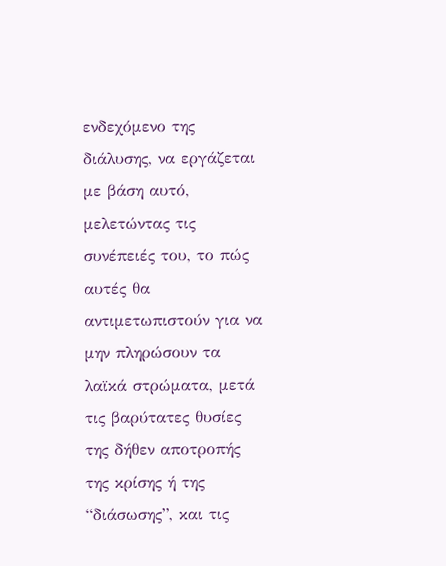ενδεχόμενο της διάλυσης, να εργάζεται με βάση αυτό, μελετώντας τις συνέπειές του, το πώς αυτές θα αντιμετωπιστούν για να μην πληρώσουν τα λαϊκά στρώματα, μετά τις βαρύτατες θυσίες της δήθεν αποτροπής της κρίσης ή της “διάσωσης”, και τις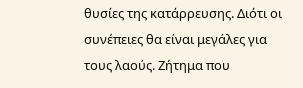θυσίες της κατάρρευσης. Διότι οι συνέπειες θα είναι μεγάλες για τους λαούς. Ζήτημα που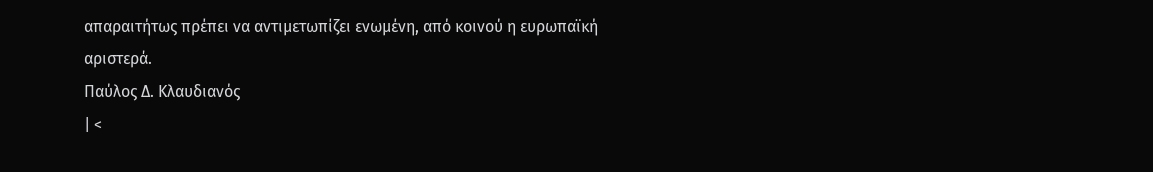απαραιτήτως πρέπει να αντιμετωπίζει ενωμένη, από κοινού η ευρωπαϊκή αριστερά.
Παύλος Δ. Κλαυδιανός
| <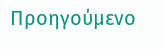Προηγούμενο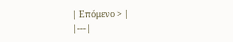| Επόμενο > |
|---|